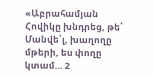«Աբրահամյան Հովիկը խնդրեց, թե՝ Մանվե՛լ, խաղողը մթերի, ես փողը կտամ… 2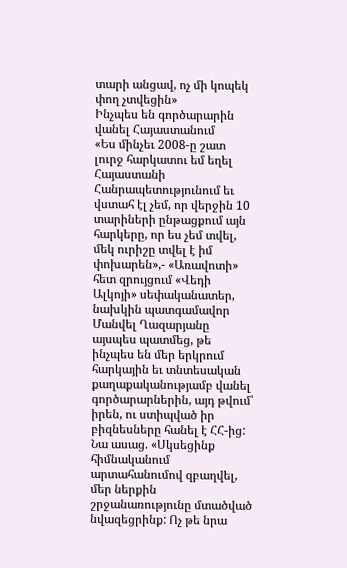տարի անցավ, ոչ մի կոպեկ փող չտվեցին»
Ինչպես են գործարարին վանել Հայաստանում
«Ես մինչեւ 2008-ը շատ լուրջ հարկատու եմ եղել Հայաստանի Հանրապետությունում եւ վստահ էլ չեմ, որ վերջին 10 տարիների ընթացքում այն հարկերը, որ ես չեմ տվել, մեկ ուրիշը տվել է իմ փոխարեն»,- «Առավոտի» հետ զրույցում «Վեդի Ալկոյի» սեփականատեր, նախկին պատգամավոր Մանվել Ղազարյանը այսպես պատմեց, թե ինչպես են մեր երկրում հարկային եւ տնտեսական քաղաքականությամբ վանել գործարարներին, այդ թվում՝ իրեն, ու ստիպված իր բիզնեսները հանել է ՀՀ-ից:
Նա ասաց. «Սկսեցինք հիմնականում արտահանումով զբաղվել, մեր ներքին շրջանառությունը մտածված նվազեցրինք: Ոչ թե նրա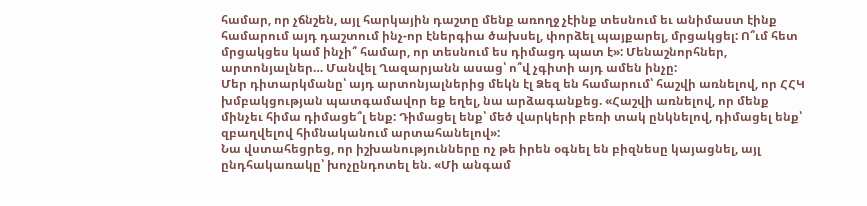համար, որ չճնշեն, այլ հարկային դաշտը մենք առողջ չէինք տեսնում եւ անիմաստ էինք համարում այդ դաշտում ինչ-որ էներգիա ծախսել, փորձել պայքարել, մրցակցել: Ո՞ւմ հետ մրցակցես կամ ինչի՞ համար, որ տեսնում ես դիմացդ պատ է»: Մենաշնորհներ, արտոնյալներ… Մանվել Ղազարյանն ասաց՝ ո՞վ չգիտի այդ ամեն ինչը:
Մեր դիտարկմանը՝ այդ արտոնյալներից մեկն էլ Ձեզ են համարում՝ հաշվի առնելով, որ ՀՀԿ խմբակցության պատգամավոր եք եղել, նա արձագանքեց. «Հաշվի առնելով, որ մենք մինչեւ հիմա դիմացե՞լ ենք: Դիմացել ենք՝ մեծ վարկերի բեռի տակ ընկնելով, դիմացել ենք՝ զբաղվելով հիմնականում արտահանելով»:
Նա վստահեցրեց, որ իշխանությունները ոչ թե իրեն օգնել են բիզնեսը կայացնել, այլ ընդհակառակը՝ խոչընդոտել են. «Մի անգամ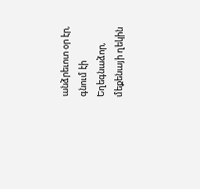անձրեւոտ օր էր, գնում էի Եղեգնաձոր, մեքենայի ղեկին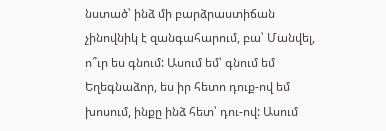նստած՝ ինձ մի բարձրաստիճան չինովնիկ է զանգահարում, բա՝ Մանվել, ո՞ւր ես գնում: Ասում եմ՝ գնում եմ Եղեգնաձոր, ես իր հետո դուք-ով եմ խոսում, ինքը ինձ հետ՝ դու-ով: Ասում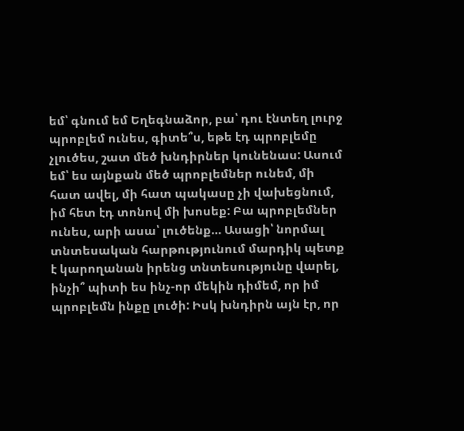եմ՝ գնում եմ Եղեգնաձոր, բա՝ դու էնտեղ լուրջ պրոբլեմ ունես, գիտե՞ս, եթե էդ պրոբլեմը չլուծես, շատ մեծ խնդիրներ կունենաս: Ասում եմ՝ ես այնքան մեծ պրոբլեմներ ունեմ, մի հատ ավել, մի հատ պակասը չի վախեցնում, իմ հետ էդ տոնով մի խոսեք: Բա պրոբլեմներ ունես, արի ասա՝ լուծենք… Ասացի՝ նորմալ տնտեսական հարթությունում մարդիկ պետք է կարողանան իրենց տնտեսությունը վարել, ինչի՞ պիտի ես ինչ-որ մեկին դիմեմ, որ իմ պրոբլեմն ինքը լուծի: Իսկ խնդիրն այն էր, որ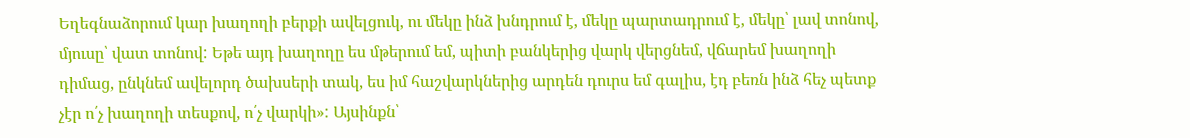Եղեգնաձորում կար խաղողի բերքի ավելցուկ, ու մեկը ինձ խնդրում է, մեկը պարտադրում է, մեկը՝ լավ տոնով, մյուսը՝ վատ տոնով: Եթե այդ խաղողը ես մթերում եմ, պիտի բանկերից վարկ վերցնեմ, վճարեմ խաղողի դիմաց, ընկնեմ ավելորդ ծախսերի տակ, ես իմ հաշվարկներից արդեն դուրս եմ գալիս, էդ բեռն ինձ հեչ պետք չէր ո՛չ խաղողի տեսքով, ո՛չ վարկի»: Այսինքն՝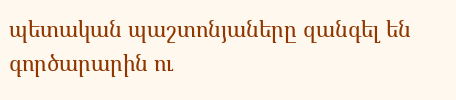պետական պաշտոնյաները զանգել են գործարարին ու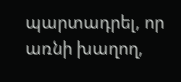պարտադրել, որ առնի խաղող,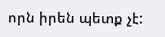որն իրեն պետք չէ: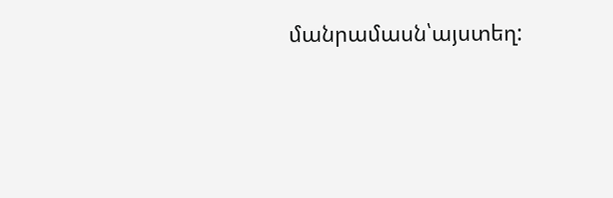մանրամասն՝այստեղ: